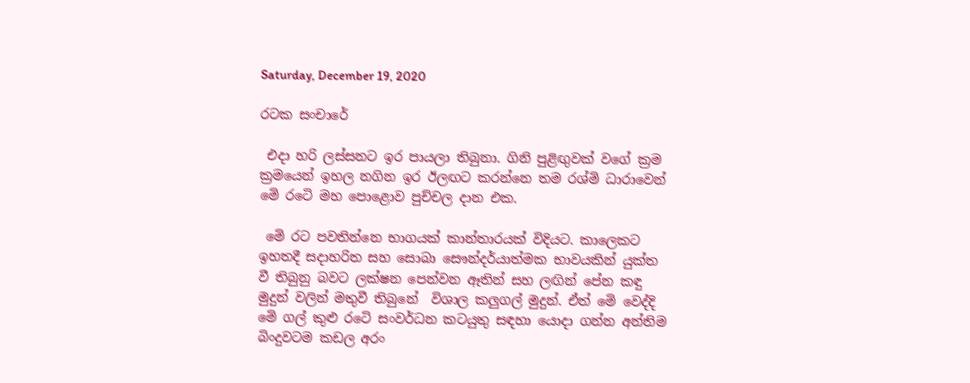Saturday, December 19, 2020

රටක සංචාරේ

 එදා හරි ලස්සනට ඉර පායලා තිබුනා. ගිනි පුළිඟුවක් වගේ ක්‍රම ක්‍රමයෙන් ඉහල නගින ඉර ඊලඟට කරන්නෙ තම රශ්මි ධාරාවෙන් මෙි රටෙි මහ පොළොව පුච්චල දාන එක.

 මෙි රට පවතින්නෙ භාගයක් කාන්තාරයක් විදියට. කාලෙකට ඉහතදී සදාහරිත සහ සොබා සෞන්දර්යාත්මක භාවයකින් යුක්ත වී තිබුනු බවට ලක්ෂන පෙන්වන ඈතින් සහ ලඟින් පේන කඳු මුදුන් වලින් මතුවී තිබුනේ  විශාල කලුගල් මුදුන්. ඒත් මෙි වෙද්දි මෙි ගල් කුළු රටෙි සංවර්ධන කටයුතු සඳහා යොදා ගන්න අන්තිම බිංදුවටම කඩල අරං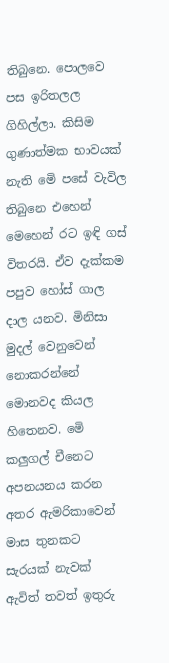තිබුනෙ. පොලවෙ පස ඉරිතලල ගිහිල්ලා. කිසිම ගුණාත්මක භාවයක් නැති මෙි පසේ වැවිල තිබුනෙ එහෙන් මෙහෙන් රට ඉඳි ගස් විතරයි. ඒව දැක්කම පපුව හෝස් ගාල දාල යනව. මිනිසා මුදල් වෙනුවෙන් නොකරන්නේ මොනවද කියල හිතෙනව. මෙි කලුගල් චීනෙට අපනයනය කරන අතර ඇමරිකාවෙන් මාස තුනකට සැරයක් නැවක් ඇවිත් තවත් ඉතුරු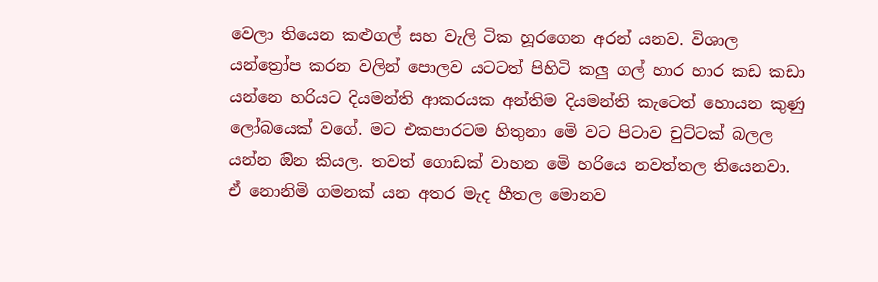වෙලා තියෙන කළුගල් සහ වැලි ටික හූරගෙන අරන් යනව. විශාල යන්ත්‍රෝප කරන වලින් පොලව යටටත් පිහිටි කලු ගල් හාර හාර කඩ කඩා යන්නෙ හරියට දියමන්ති ආකරයක අන්තිම දියමන්ති කැටෙත් හොයන කුණු ලෝබයෙක් වගේ. මට එකපාරටම හිතුනා මෙි වට පිටාව චුට්ටක් බලල යන්න ඔින කියල. තවත් ගොඩක් වාහන මෙි හරියෙ නවත්තල තියෙනවා. ඒ නොනිමි ගමනක් යන අතර මැද හීතල මොනව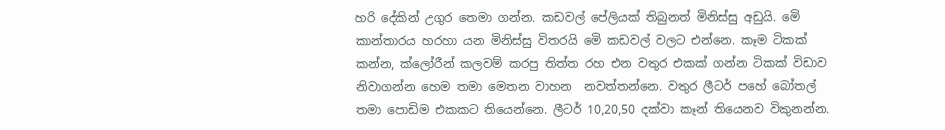හරි දේකින් උගුර තෙමා ගන්න. කඩවල් පේලියක් තිබුනත් මිනිස්සු අඩුයි. මෙි කාන්තාරය හරහා යන මිනිස්සු විතරයි මෙි කඩවල් වලට එන්නෙ. කෑම ටිකක් කන්න, ක්ලෝරීන් කලවම් කරපු තිත්ත රහ එන වතුර එකක් ගන්න ටිකක් විඩාව නිවාගන්න හෙම තමා මෙතන වාහන  නවත්තන්නෙ. වතුර ලීටර් පහේ බෝතල් තමා පොඩිම එකකට තියෙන්නෙ. ලීටර් 10,20,50 දක්වා කෑන් තියෙනව විකුනන්න.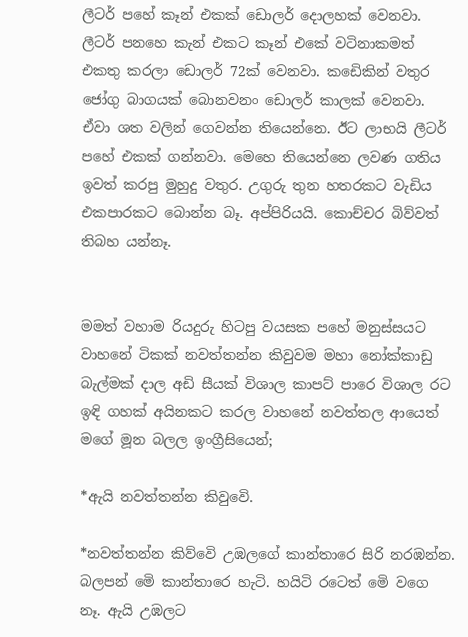ලීටර් පහේ කෑන් එකක් ඩොලර් දොලහක් වෙනවා. ලීටර් පනහෙ කැන් එකට කෑන් එකේ වටිනාකමත් එකතු කරලා ඩොලර් 72ක් වෙනවා. කඩෙිකින් වතුර ජෝගු බාගයක් බොනවනං ඩොලර් කාලක් වෙනවා. ඒවා ශත වලින් ගෙවන්න තියෙන්නෙ. ඊට ලාභයි ලීටර් පහේ එකක් ගන්නවා. මෙහෙ තියෙන්නෙ ලවණ ගතිය ඉවත් කරපු මුහුදු වතුර. උගුරු තුන හතරකට වැඩිය එකපාරකට බොන්න බෑ. අප්පිරියයි. කොච්චර බිව්වත් තිබහ යන්නෑ.


මමත් වහාම රියදුරු හිටපු වයසක පහේ මනුස්සයට වාහනේ ටිකක් නවත්තන්න කිවුවම මහා නෝක්කාඩු බැල්මක් දාල අඩි සීයක් විශාල කාපට් පාරෙ විශාල රට ඉඳි ගහක් අයිනකට කරල වාහනේ නවත්තල ආයෙත් මගේ මූන බලල ඉංග්‍රීසියෙන්;

*ඇයි නවත්තන්න කිවුවෙි.

*නවත්තන්න කිව්වෙි උඹලගේ කාන්තාරෙ සිරි නරඹන්න. බලපන් මෙි කාන්තාරෙ හැටි. හයිටි රටෙත් මෙි වගෙ නෑ. ඇයි උඹලට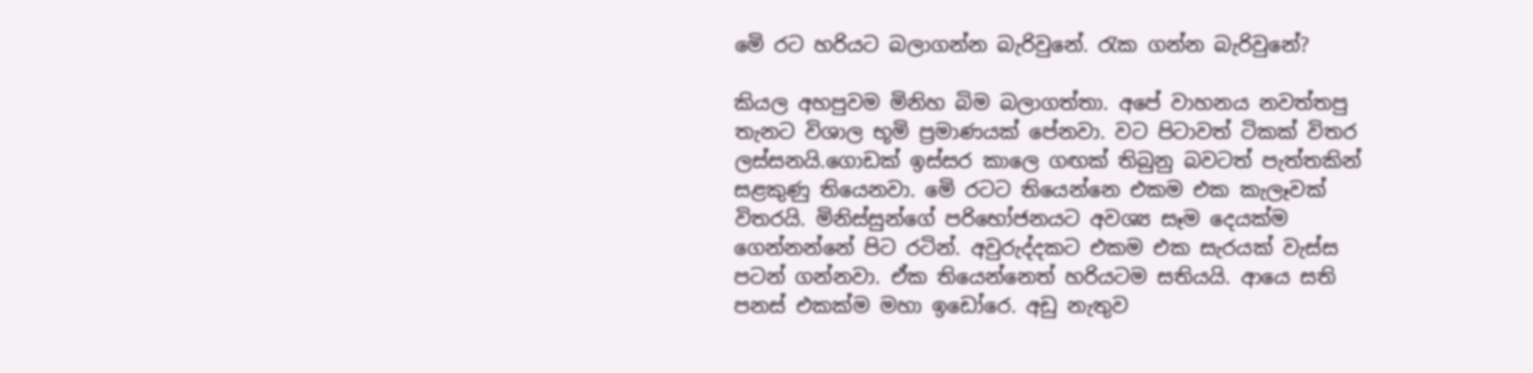මෙි රට හරියට බලාගන්න බැරිවුනේ. රැක ගන්න බැරිවුනේ?

කියල අහපුවම මිනිහ බිම බලාගත්තා. අපේ වාහනය නවත්තපු තැනට විශාල භූමි ප්‍රමාණයක් පේනවා. වට පිටාවත් ටිකක් විතර ලස්සනයි.ගොඩක් ඉස්සර කාලෙ ගඟක් තිබුනු බවටත් පැත්තකින් සළකුණු තියෙනවා. මෙි රටට තියෙන්නෙ එකම එක කැලෑවක් විතරයි. මිනිස්සුන්ගේ පරිභෝජනයට අවශ්‍ය සෑම දෙයක්ම ගෙන්නන්නේ පිට රටින්. අවුරුද්දකට එකම එක සැරයක් වැස්ස පටන් ගන්නවා. ඒක තියෙන්නෙත් හරියටම සතියයි. ආයෙ සති පනස් එකක්ම මහා ඉඩෝරෙ. අඩු නැතුව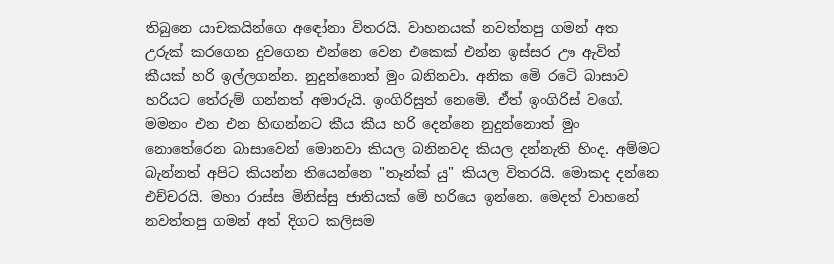තිබුනෙ යාචකයින්ගෙ අඳෝනා විතරයි. වාහනයක් නවත්තපු ගමන් අත උරුක් කරගෙන දුවගෙන එන්නෙ වෙන එකෙක් එන්න ඉස්සර ඌ ඇවිත් කීයක් හරි ඉල්ලගන්න. නුදුන්නොත් මුං බනිනවා. අනික මෙි රටෙි බාසාව හරියට තේරුම් ගන්නත් අමාරුයි. ඉංගිරිසුත් නෙමෙි. ඒත් ඉංගිරිස් වගේ. මමනං එන එන හිඟන්නට කීය කීය හරි දෙන්නෙ නුදුන්නොත් මුං නොතේරෙන බාසාවෙන් මොනවා කියල බනිනවද කියල දන්නැති හිංද. අම්මට බැන්නත් අපිට කියන්න තියෙන්නෙ "තෑන්ක් යු" කියල විතරයි. මොකද දන්නෙ එච්චරයි. මහා රාස්ස මිනිස්සු ජාතියක් මෙි හරියෙ ඉන්නෙ. මෙදත් වාහනේ නවත්තපු ගමන් අත් දිගට කලිසම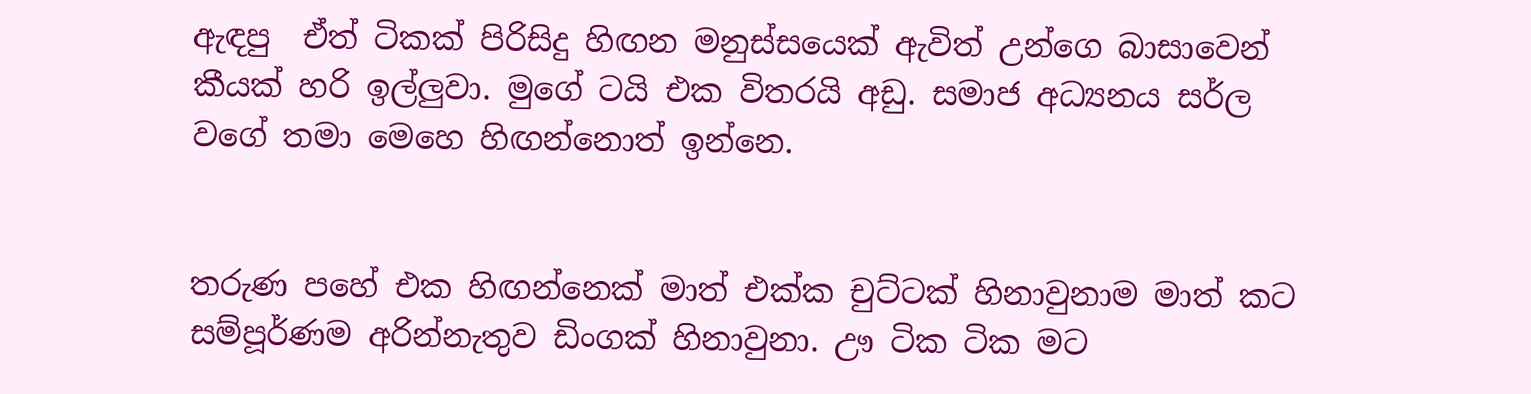ඇඳපු  ඒත් ටිකක් පිරිසිදු හිඟන මනුස්සයෙක් ඇවිත් උන්ගෙ බාසාවෙන් කීයක් හරි ඉල්ලුවා. මුගේ ටයි එක විතරයි අඩු. සමාජ අධ්‍යනය සර්ල වගේ තමා මෙහෙ හිඟන්නොත් ඉන්නෙ.


තරුණ පහේ එක හිඟන්නෙක් මාත් එක්ක චුට්ටක් හිනාවුනාම මාත් කට සම්පූර්ණම අරින්නැතුව ඩිංගක් හිනාවුනා. ඌ ටික ටික මට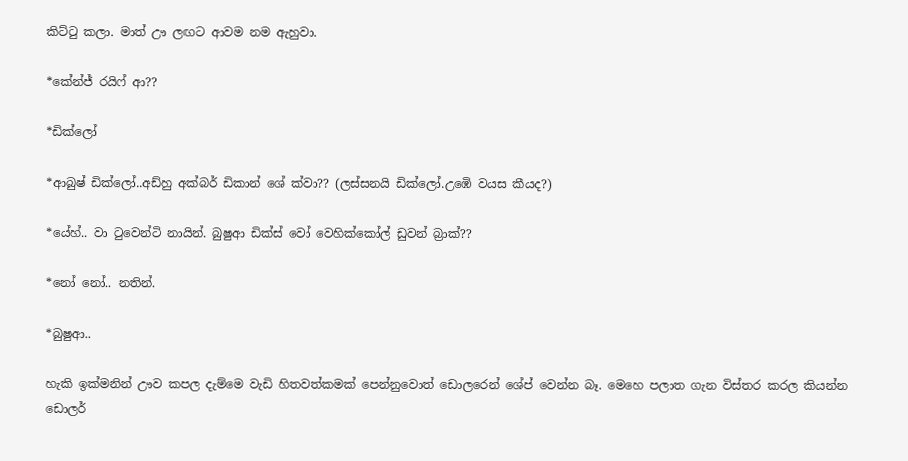කිට්ටු කලා. මාත් ඌ ලඟට ආවම නම ඇහුවා.

*කේන්ජ් රයිෆ් ආ??

*ඩික්ලෝ

*ආබුෂ් ඩික්ලෝ..අඩ්හු අක්බර් ඩිකාන් ශේ ක්වා?? (ලස්සනයි ඩික්ලෝ.උඹෙි වයස කීයද?)

*යේහ්.. වා ටුවෙන්ටි නායින්. බුෂුආ ඩික්ස් වෝ වෙහික්කෝල් ඩුවන් බ්‍රාක්??

*නෝ නෝ.. නතින්.

*බුෂුආ..

හැකි ඉක්මනින් ඌව කපල දැම්මෙ වැඩි හිතවත්කමක් පෙන්නුවොත් ඩොලරෙන් ශේප් වෙන්න බෑ. මෙහෙ පලාත ගැන විස්තර කරල කියන්න ඩොලර්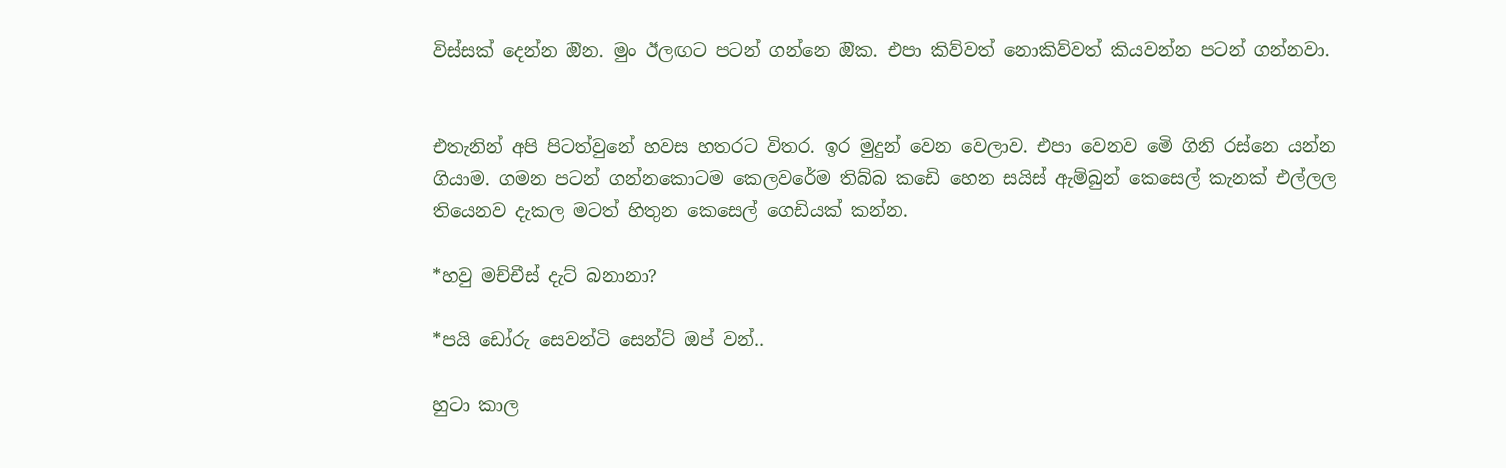විස්සක් දෙන්න ඔින. මුං ඊලඟට පටන් ගන්නෙ ඔික. එපා කිව්වත් නොකිව්වත් කියවන්න පටන් ගන්නවා.


එතැනින් අපි පිටත්වුනේ හවස හතරට විතර. ඉර මුදුන් වෙන වෙලාව. එපා වෙනව මෙි ගිනි රස්නෙ යන්න ගියාම. ගමන පටන් ගන්නකොටම කෙලවරේම තිබ්බ කඩෙි හෙන සයිස් ඇම්බුන් කෙසෙල් කැනක් එල්ලල තියෙනව දැකල මටත් හිතුන කෙසෙල් ගෙඩියක් කන්න.

*හවු මච්චීස් දැට් බනානා?

*පයි ඩෝරු සෙවන්ටි සෙන්ට් ඔප් වන්..

හුටා කාල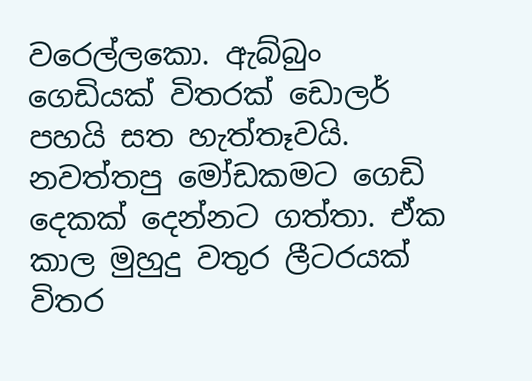වරෙල්ලකො. ඇබ්බුං ගෙඩියක් විතරක් ඩොලර් පහයි සත හැත්තෑවයි. නවත්තපු මෝඩකමට ගෙඩි දෙකක් දෙන්නට ගත්තා. ඒක කාල මුහුදු වතුර ලීටරයක් විතර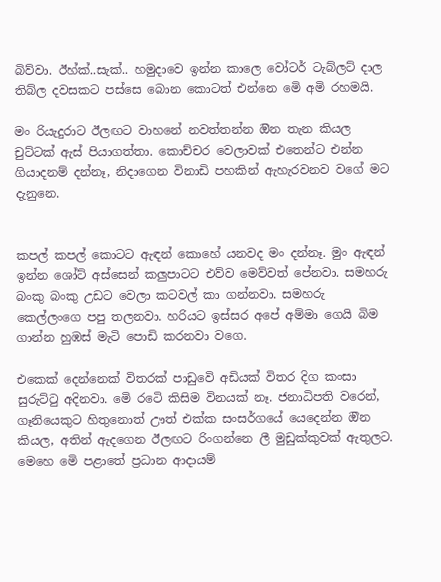බිව්වා. ඊහ්ක්..සැක්.. හමුදාවෙ ඉන්න කාලෙ වෝටර් ටැබ්ලට් දාල තිබ්ල දවසකට පස්සෙ බොන කොටත් එන්නෙ මෙි අමි රහමයි.

මං රියැදුරාට ඊලඟට වාහනේ නවත්තන්න ඔින තැන කියල චුට්ටක් ඇස් පියාගත්තා. කොච්චර වෙලාවක් එතෙන්ට එන්න ගියාදනම් දන්නෑ, නිදාගෙන විනාඩි පහකින් ඇහැරවනව වගේ මට දැනුනෙ.


කපල් කපල් කොටට ඇඳන් කොහේ යනවද මං දන්නෑ. මුං ඇඳන් ඉන්න ශෝට් අස්සෙන් කලුපාටට එව්ව මෙව්වත් පේනවා. සමහරු බංකු බංකු උඩට වෙලා කටවල් කා ගන්නවා. සමහරු කෙල්ලංගෙ පපු තලනවා. හරියට ඉස්සර අපේ අම්මා ගෙයි බිම ගාන්න හුඹස් මැටි පොඩි කරනවා වගෙ.

එකෙක් දෙන්නෙක් විතරක් පාඩුවෙි අඩියක් විතර දිග කංසා සුරුට්ටු අදිනවා. මෙි රටෙි කිසිම විනයක් නෑ. ජනාධිපති වරෙන්, ගෑනියෙකුට හිතුනොත් ඌත් එක්ක සංසර්ගයේ යෙදෙන්න ඔින කියල, අතින් ඇදගෙන ඊලඟට රිංගන්නෙ ලී මුඩුක්කුවක් ඇතුලට. මෙහෙ මෙි පළාතේ ප්‍රධාන ආදායම්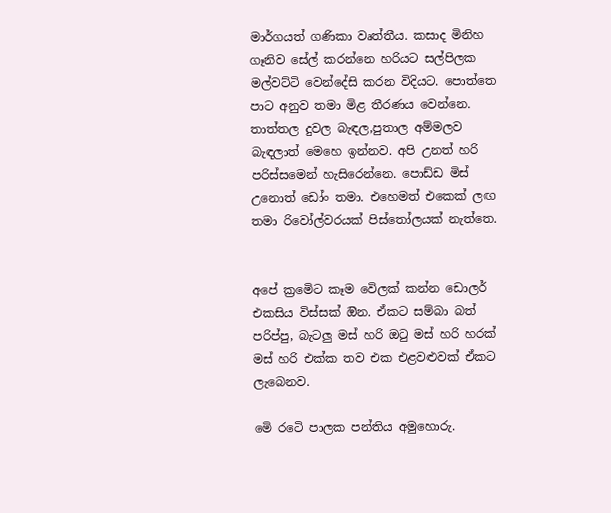මාර්ගයත් ගණිකා වෘත්තීය. කසාද මිනිහ ගෑනිව සේල් කරන්නෙ හරියට සල්පිලක මල්වට්ටි වෙන්දේසි කරන විදියට. පොත්තෙ පාට අනුව තමා මිළ තීරණය වෙන්නෙ. තාත්තල දුවල බැඳල,පුතාල අම්මලව බැඳලාත් මෙහෙ ඉන්නව. අපි උනත් හරි පරිස්සමෙන් හැසිරෙන්නෙ. පොඩ්ඩ මිස් උනොත් ඩෝං තමා. එහෙමත් එකෙක් ලඟ තමා රිවෝල්වරයක් පිස්තෝලයක් නැත්තෙ.


අපේ ක්‍රමෙිට කෑම වෙිලක් කන්න ඩොලර් එකසිය විස්සක් ඔින. ඒකට සම්බා බත් පරිප්පු, බැටලු මස් හරි ඔටු මස් හරි හරක් මස් හරි එක්ක තව එක එළවළුවක් ඒකට ලැබෙනව.

මෙි රටෙි පාලක පන්තිය අමුහොරු.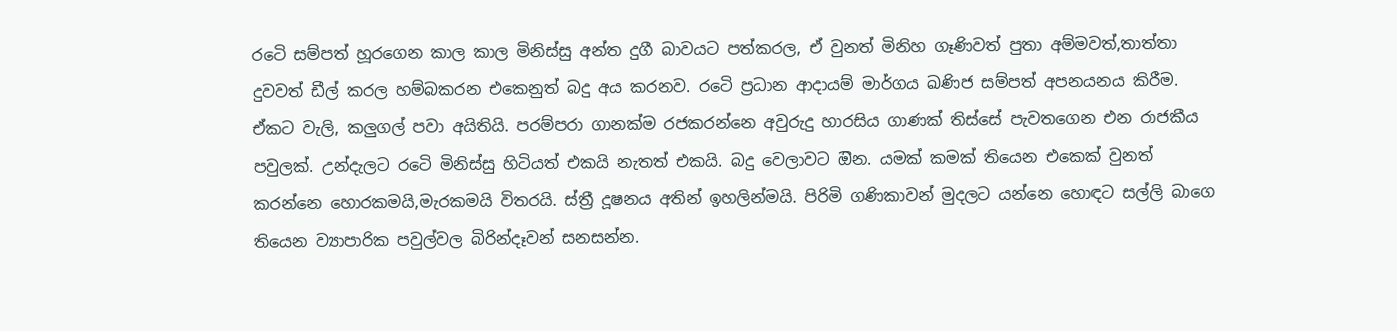රටෙි සම්පත් හූරගෙන කාල කාල මිනිස්සු අන්ත දුගී බාවයට පත්කරල, ඒ වුනත් මිනිහ ගෑණිවත් පුතා අම්මවත්,තාත්තා දුවවත් ඩීල් කරල හම්බකරන එකෙනුත් බදු අය කරනව. රටෙි ප්‍රධාන ආදායම් මාර්ගය ඛණිජ සම්පත් අපනයනය කිරීම. ඒකට වැලි, කලුගල් පවා අයිතියි. පරම්පරා ගානක්ම රජකරන්නෙ අවුරුදු හාරසිය ගාණක් තිස්සේ පැවතගෙන එන රාජකීය පවුලක්. උන්දැලට රටෙි මිනිස්සු හිටියත් එකයි නැතත් එකයි. බදු වෙලාවට ඔින. යමක් කමක් තියෙන එකෙක් වුනත් කරන්නෙ හොරකමයි,මැරකමයි විතරයි. ස්ත්‍රී දූෂනය අතින් ඉහලින්මයි. පිරිමි ගණිකාවන් මුදලට යන්නෙ හොඳට සල්ලි බාගෙ තියෙන ව්‍යාපාරික පවුල්වල බිරින්දෑවන් සනසන්න.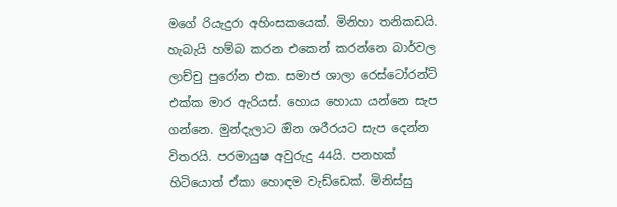මගේ රියැදුරා අහිංසකයෙක්. මිනිහා තනිකඩයි. හැබැයි හම්බ කරන එකෙන් කරන්නෙ බාර්වල ලාච්චු පුරෝන එක. සමාජ ශාලා රෙස්ටෝරන්ට් එක්ක මාර ඇරියස්. හොය හොයා යන්නෙ සැප ගන්නෙ. මුන්දැලාට ඔින ශරීරයට සැප දෙන්න විතරයි. පරමායුෂ අවුරුදු 44යි. පනහක් හිටියොත් ඒකා හොඳම වැඩ්ඩෙක්. මිනිස්සු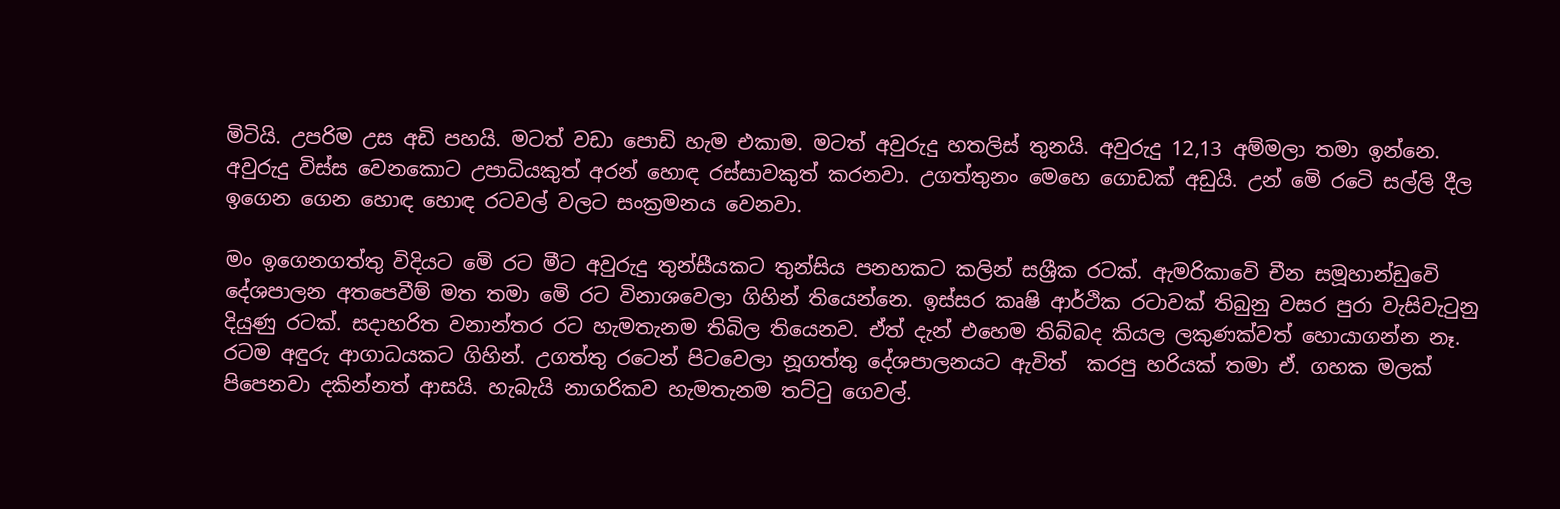මිටියි. උපරිම උස අඩි පහයි. මටත් වඩා පොඩි හැම එකාම. මටත් අවුරුදු හතලිස් තුනයි. අවුරුදු 12,13 අම්මලා තමා ඉන්නෙ. අවුරුදු විස්ස වෙනකොට උපාධියකුත් අරන් හොඳ රස්සාවකුත් කරනවා. උගත්තුනං මෙහෙ ගොඩක් අඩුයි. උන් මෙි රටෙි සල්ලි දීල ඉගෙන ගෙන හොඳ හොඳ රටවල් වලට සංක්‍රමනය වෙනවා.

මං ඉගෙනගත්තු විදියට මෙි රට මීට අවුරුදු තුන්සීයකට තුන්සිය පනහකට කලින් සශ්‍රීක රටක්. ඇමරිකාවෙි චීන සමූහාන්ඩුවෙි දේශපාලන අතපෙවීම් මත තමා මෙි රට විනාශවෙලා ගිහින් තියෙන්නෙ. ඉස්සර කෘෂි ආර්ථික රටාවක් තිබුනු වසර පුරා වැසිවැටුනු දියුණු රටක්. සදාහරිත වනාන්තර රට හැමතැනම තිබිල තියෙනව. ඒත් දැන් එහෙම තිබ්බද කියල ලකුණක්වත් හොයාගන්න නෑ. රටම අඳුරු ආගාධයකට ගිහින්. උගත්තු රටෙන් පිටවෙලා නූගත්තු දේශපාලනයට ඇවිත්  කරපු හරියක් තමා ඒ. ගහක මලක් පිපෙනවා දකින්නත් ආසයි. හැබැයි නාගරිකව හැමතැනම තට්ටු ගෙවල්.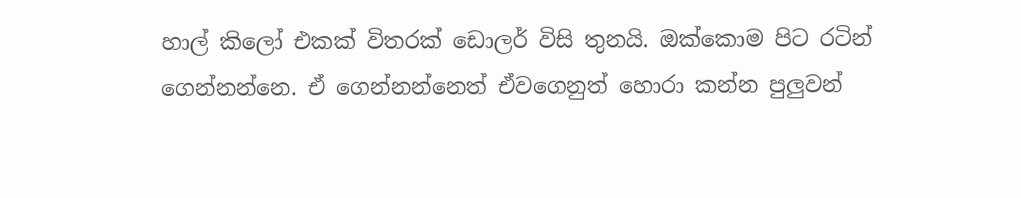හාල් කිලෝ එකක් විතරක් ඩොලර් විසි තුනයි. ඔක්කොම පිට රටින් ගෙන්නන්නෙ. ඒ ගෙන්නන්නෙත් ඒවගෙනුත් හොරා කන්න පුලුවන්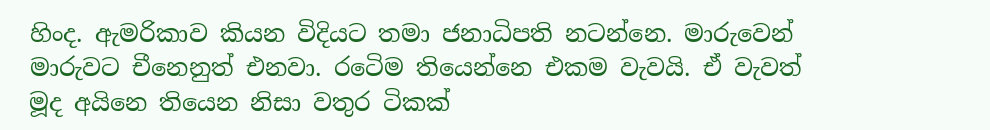හිංද. ඇමරිකාව කියන විදියට තමා ජනාධිපති නටන්නෙ. මාරුවෙන් මාරුවට චීනෙනුත් එනවා. රටෙිම තියෙන්නෙ එකම වැවයි. ඒ වැවත් මූද අයිනෙ තියෙන නිසා වතුර ටිකක්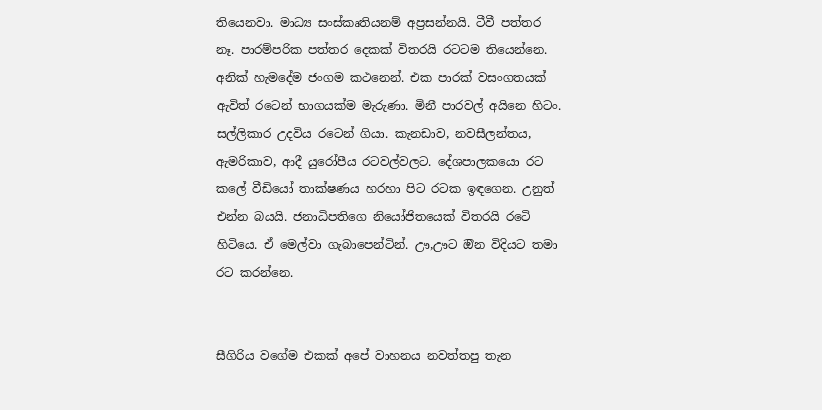තියෙනවා. මාධ්‍ය සංස්කෘතියනම් අප්‍රසන්නයි. ටීවී පත්තර නෑ. පාරම්පරික පත්තර දෙකක් විතරයි රටටම තියෙන්නෙ. අනික් හැමදේම ජංගම කථනෙන්. එක පාරක් වසංගතයක් ඇවිත් රටෙන් භාගයක්ම මැරුණා. මිනී පාරවල් අයිනෙ හිටං. සල්ලිකාර උදවිය රටෙන් ගියා. කැනඩාව, නවසීලන්තය, ඇමරිකාව, ආදී යුරෝපීය රටවල්වලට. දේශපාලකයො රට කලේ වීඩියෝ තාක්ෂණය හරහා පිට රටක ඉඳගෙන. උනුත් එන්න බයයි. ජනාධිපතිගෙ නියෝජිතයෙක් විතරයි රටෙි හිටියෙ. ඒ මෙල්වා ගැබාපෙන්ටින්. ඌ,ඌට ඔින විදියට තමා රට කරන්නෙ.


සීගිරිය වගේම එකක් අපේ වාහනය නවත්තපු තැන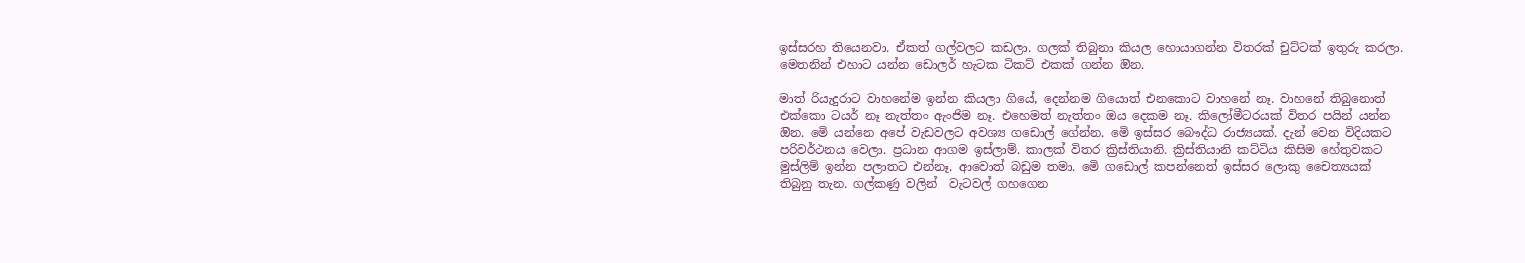ඉස්සරහ තියෙනවා. ඒකත් ගල්වලට කඩලා. ගලක් තිබුනා කියල හොයාගන්න විතරක් චුට්ටක් ඉතුරු කරලා. මෙතනින් එහාට යන්න ඩොලර් හැටක ටිකට් එකක් ගන්න ඔින.

මාත් රියැදුරාට වාහනේම ඉන්න කියලා ගියේ, දෙන්නම ගියොත් එනකොට වාහනේ නෑ. වාහනේ තිබුනොත් එක්කො ටයර් නෑ නැත්තං ඇංජිම නෑ. එහෙමත් නැත්තං ඔය දෙකම නෑ. කිලෝමීටරයක් විතර පයින් යන්න ඔින. මෙි යන්නෙ අපේ වැඩවලට අවශ්‍ය ගඩොල් ගේන්න. මෙි ඉස්සර බෞද්ධ රාජ්‍යයක්. දැන් වෙන විදියකට පරිවර්ථනය වෙලා. ප්‍රධාන ආගම ඉස්ලාම්. කාලක් විතර ක්‍රිස්තියානි. ක්‍රිස්තියානි කට්ටිය කිසිම හේතුවකට මුස්ලිම් ඉන්න පලාතට එන්නෑ. ආවොත් බඩුම තමා. මෙි ගඩොල් කපන්නෙත් ඉස්සර ලොකු චෛත්‍යයක් තිබුනු තැන. ගල්කණු වලින්  වැටවල් ගහගෙන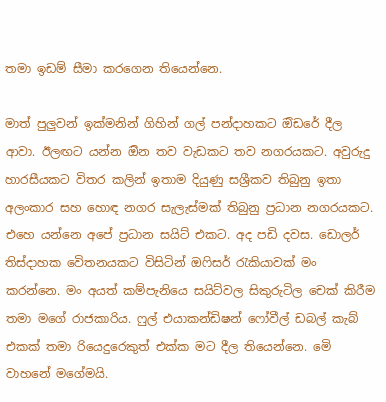තමා ඉඩම් සීමා කරගෙන තියෙන්නෙ.

මාත් පුලුවන් ඉක්මනින් ගිහින් ගල් පන්දාහකට ඔිඩරේ දීල ආවා. ඊලඟට යන්න ඔින තව වැඩකට තව නගරයකට. අවුරුදු හාරසීයකට විතර කලින් ඉතාම දියුණු සශ්‍රීකව තිබුනු ඉතා අලංකාර සහ හොඳ නගර සැලැස්මක් තිබුනු ප්‍රධාන නගරයකට. එහෙ යන්නෙ අපේ ප්‍රධාන සයිට් එකට. අද පඩි දවස. ඩොලර් තිස්දාහක වෙිතනයකට විසිටින් ඔෆිසර් රැකියාවක් මං කරන්නෙ. මං අයත් කම්පැනියෙ සයිට්වල සිකුරුටිල චෙක් කිරීම තමා මගේ රාජකාරිය. ෆුල් එයාකන්ඩිෂන් ෆෝවීල් ඩබල් කැබ් එකක් තමා රියෙදුරෙකුත් එක්ක මට දීල තියෙන්නෙ. මෙි වාහනේ මගේමයි.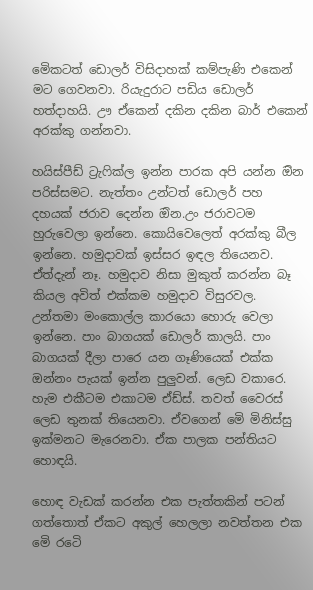මෙිකටත් ඩොලර් විසිදාහක් කම්පැණි එකෙන් මට ගෙවනවා. රියැදුරාට පඩිය ඩොලර් හත්දාහයි. ඌ ඒකෙන් දකින දකින බාර් එකෙන් අරක්කු ගන්නවා.

හයිස්පීඩ් ට්‍රැෆික්ල ඉන්න පාරක අපි යන්න ඔින පරිස්සමට. නැත්තං උන්ටත් ඩොලර් පහ දහයක් ජරාව දෙන්න ඔින.උං ජරාවටම හුරුවෙලා ඉන්නෙ. කොයිවෙලෙත් අරක්කු බීල ඉන්නෙ. හමුදාවක් ඉස්සර ඉඳල තියෙනව. ඒත්දැන් නෑ. හමුදාව නිසා මුකුත් කරන්න බෑ කියල අවිත් එක්කම හමුදාව විසුරවල. උන්තමා මංකොල්ල කාරයො හොරු වෙලා ඉන්නෙ. පාං බාගයක් ඩොලර් කාලයි. පාං බාගයක් දීලා පාරෙ යන ගෑණියෙක් එක්ක ඔන්නං පැයක් ඉන්න පුලුවන්. ලෙඩ වකාරෙ. හැම එකීටම එකාටම ඒඩ්ස්. තවත් වෛරස් ලෙඩ තුනක් තියෙනවා. ඒවගෙන් මෙි මිනිස්සු ඉක්මනට මැරෙනවා. ඒක පාලක පන්තියට හොඳයි.

හොඳ වැඩක් කරන්න එක පැත්තකින් පටන් ගත්තොත් ඒකට අකුල් හෙලලා නවත්තන එක මෙි රටෙි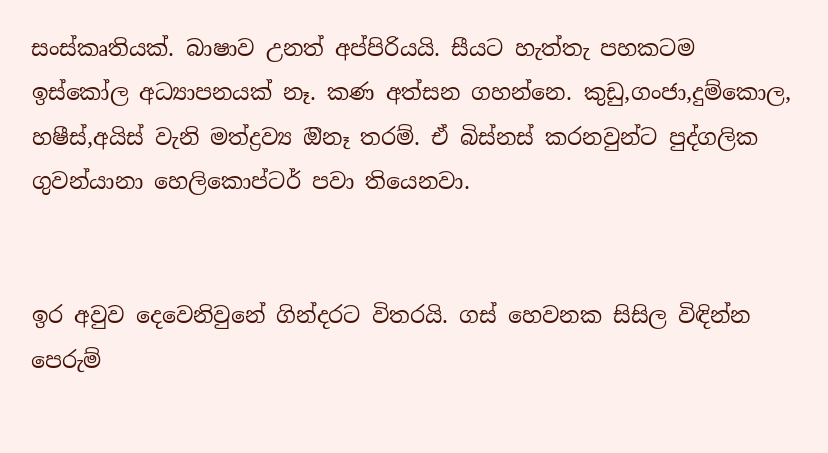සංස්කෘතියක්. බාෂාව උනත් අප්පිරියයි. සීයට හැත්තැ පහකටම ඉස්කෝල අධ්‍යාපනයක් නෑ. කණ අත්සන ගහන්නෙ. කුඩු,ගංජා,දුම්කොල, හෂීස්,අයිස් වැනි මත්ද්‍රව්‍ය ඔිනෑ තරම්. ඒ බිස්නස් කරනවුන්ට පුද්ගලික ගුවන්යානා හෙලිකොප්ටර් පවා තියෙනවා.


ඉර අවුව දෙවෙනිවුනේ ගින්දරට විතරයි. ගස් හෙවනක සිසිල විඳින්න පෙරුම්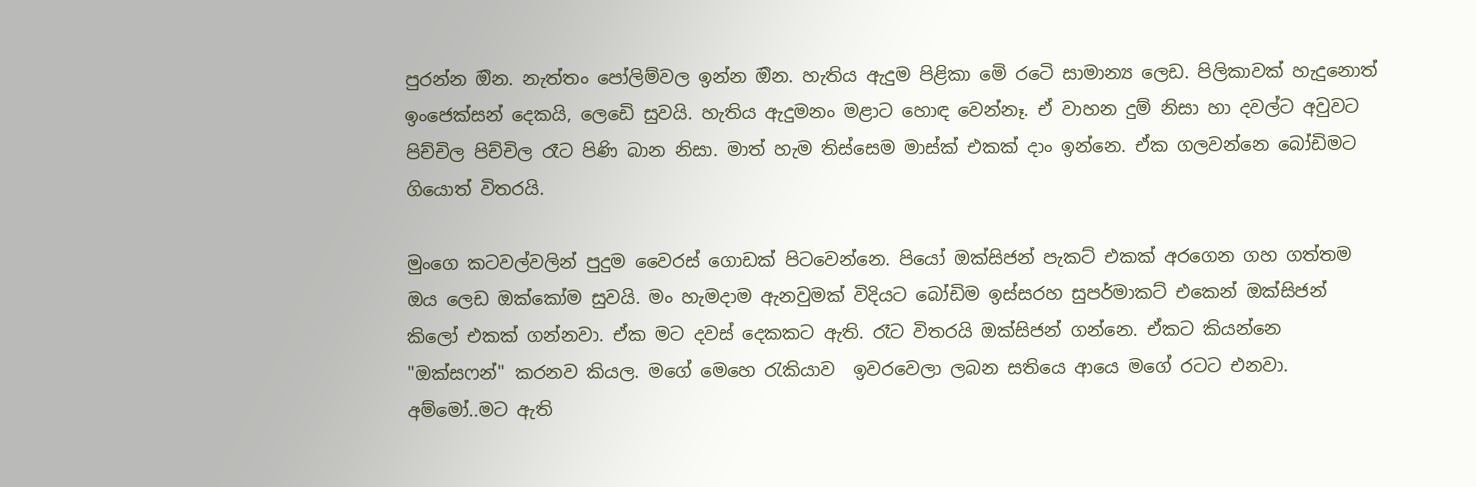පුරන්න ඔින. නැත්තං පෝලිම්වල ඉන්න ඔින. හැතිය ඇදුම පිළිකා මෙි රටෙි සාමාන්‍ය ලෙඩ. පිලිකාවක් හැදුනොත් ඉංජෙක්සන් දෙකයි, ලෙඩෙි සුවයි. හැතිය ඇදුමනං මළාට හොඳ වෙන්නෑ. ඒ වාහන දුම් නිසා හා දවල්ට අවුවට පිච්චිල පිච්චිල රෑට පිණි බාන නිසා. මාත් හැම තිස්සෙම මාස්ක් එකක් දාං ඉන්නෙ. ඒක ගලවන්නෙ බෝඩිමට ගියොත් විතරයි.

මුංගෙ කටවල්වලින් පුදුම වෛරස් ගොඩක් පිටවෙන්නෙ. පියෝ ඔක්සිජන් පැකට් එකක් අරගෙන ගහ ගත්තම ඔය ලෙඩ ඔක්කෝම සුවයි. මං හැමදාම ඇනවුමක් විදියට බෝඩිම ඉස්සරහ සුපර්මාකට් එකෙන් ඔක්සිජන් කිලෝ එකක් ගන්නවා. ඒක මට දවස් දෙකකට ඇති. රෑට විතරයි ඔක්සිජන් ගන්නෙ. ඒකට කියන්නෙ "ඔක්සෆන්" කරනව කියල. මගේ මෙහෙ රැකියාව  ඉවරවෙලා ලබන සතියෙ ආයෙ මගේ රටට එනවා. අම්මෝ..මට ඇති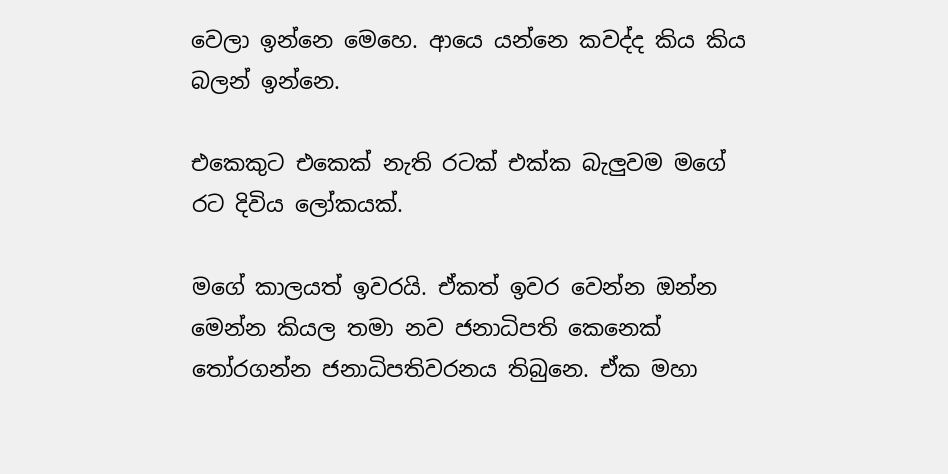වෙලා ඉන්නෙ මෙහෙ. ආයෙ යන්නෙ කවද්ද කිය කිය බලන් ඉන්නෙ.

එකෙකුට එකෙක් නැති රටක් එක්ක බැලුවම මගේ රට දිවිය ලෝකයක්.

මගේ කාලයත් ඉවරයි. ඒකත් ඉවර වෙන්න ඔන්න මෙන්න කියල තමා නව ජනාධිපති කෙනෙක් තෝරගන්න ජනාධිපතිවරනය තිබුනෙ. ඒක මහා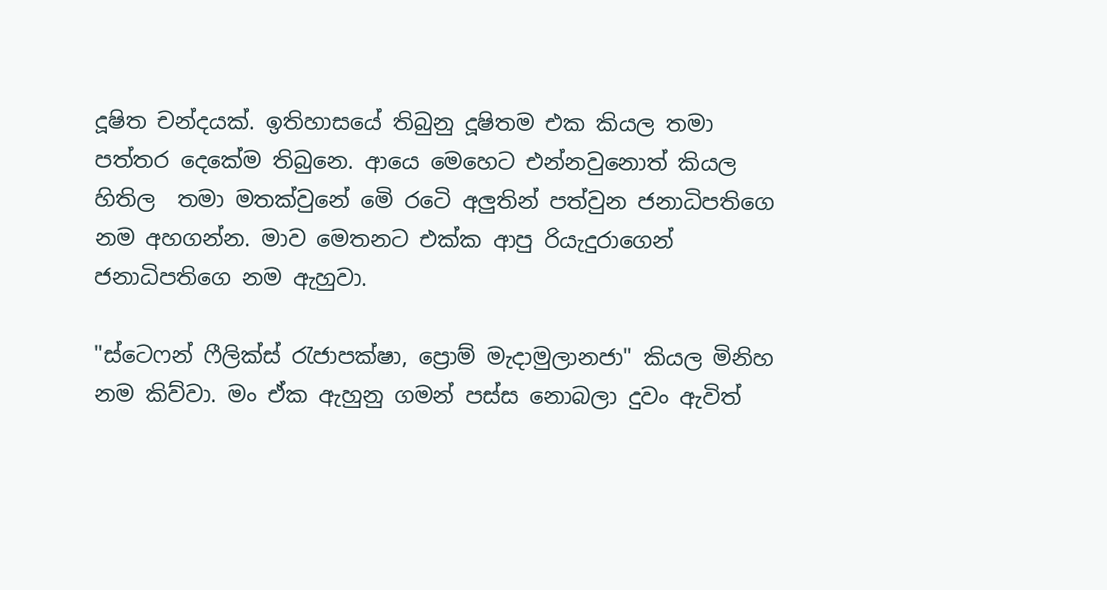දූෂිත චන්දයක්. ඉතිහාසයේ තිබුනු දූෂිතම එක කියල තමා පත්තර දෙකේම තිබුනෙ. ආයෙ මෙහෙට එන්නවුනොත් කියල හිතිල  තමා මතක්වුනේ මෙි රටෙි අලුතින් පත්වුන ජනාධිපතිගෙ නම අහගන්න. මාව මෙතනට එක්ක ආපු රියැදුරාගෙන් ජනාධිපතිගෙ නම ඇහුවා.

"ස්ටෙෆන් ෆීලික්ස් රැජාපක්ෂා, ප්‍රොම් මැදාමුලානජා" කියල මිනිහ නම කිව්වා. මං ඒක ඇහුනු ගමන් පස්ස නොබලා දුවං ඇවිත්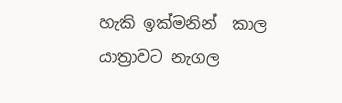හැකි ඉක්මනින්  කාල යාත්‍රාවට නැගල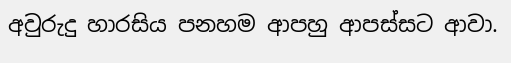අවුරුදු හාරසිය පනහම ආපහු ආපස්සට ආවා.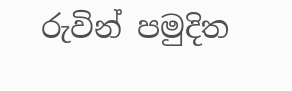රුවින් පමුදිත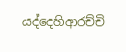යද්දෙහිආරච්චි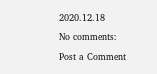2020.12.18

No comments:

Post a Comment